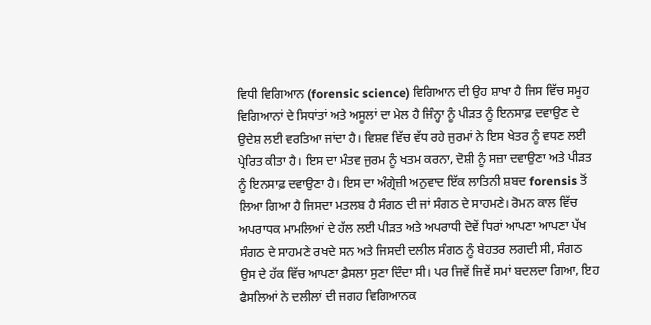ਵਿਧੀ ਵਿਗਿਆਨ (forensic science) ਵਿਗਿਆਨ ਦੀ ਉਹ ਸ਼ਾਖਾ ਹੈ ਜਿਸ ਵਿੱਚ ਸਮੂਹ ਵਿਗਿਆਨਾਂ ਦੇ ਸਿਧਾਂਤਾਂ ਅਤੇ ਅਸੂਲਾਂ ਦਾ ਮੇਲ ਹੈ ਜਿੰਨ੍ਹਾ ਨੂੰ ਪੀੜਤ ਨੂੰ ਇਨਸਾਫ਼ ਦਵਾਉਣ ਦੇ ਉਦੇਸ਼ ਲਈ ਵਰਤਿਆ ਜਾਂਦਾ ਹੈ। ਵਿਸ਼ਵ ਵਿੱਚ ਵੱਧ ਰਹੇ ਜੁਰਮਾਂ ਨੇ ਇਸ ਖੇਤਰ ਨੂੰ ਵਧਣ ਲਈ ਪ੍ਰੇਰਿਤ ਕੀਤਾ ਹੈ। ਇਸ ਦਾ ਮੰਤਵ ਜੁਰਮ ਨੂੰ ਖਤਮ ਕਰਨਾ, ਦੋਸ਼ੀ ਨੂੰ ਸਜ਼ਾ ਦਵਾਉਣਾ ਅਤੇ ਪੀੜਤ ਨੂੰ ਇਨਸਾਫ਼ ਦਵਾਉਣਾ ਹੈ। ਇਸ ਦਾ ਅੰਗ੍ਰੇਜ਼ੀ ਅਨੁਵਾਦ ਇੱਕ ਲਾਤਿਨੀ ਸ਼ਬਦ forensis ਤੋਂ ਲਿਆ ਗਿਆ ਹੈ ਜਿਸਦਾ ਮਤਲਬ ਹੈ ਸੰਗਠ ਦੀ ਜਾਂ ਸੰਗਠ ਦੇ ਸਾਹਮਣੇ। ਰੋਮਨ ਕਾਲ ਵਿੱਚ ਅਪਰਾਧਕ ਮਾਮਲਿਆਂ ਦੇ ਹੱਲ ਲਈ ਪੀੜਤ ਅਤੇ ਅਪਰਾਧੀ ਦੋਵੇਂ ਧਿਰਾਂ ਆਪਣਾ ਆਪਣਾ ਪੱਖ ਸੰਗਠ ਦੇ ਸਾਹਮਣੇ ਰਖਦੇ ਸਨ ਅਤੇ ਜਿਸਦੀ ਦਲੀਲ ਸੰਗਠ ਨੂੰ ਬੇਹਤਰ ਲਗਦੀ ਸੀ, ਸੰਗਠ ਉਸ ਦੇ ਹੱਕ ਵਿੱਚ ਆਪਣਾ ਫ਼ੈਸਲਾ ਸੁਣਾ ਦਿੰਦਾ ਸੀ। ਪਰ ਜਿਵੇਂ ਜਿਵੇਂ ਸਮਾਂ ਬਦਲਦਾ ਗਿਆ, ਇਹ ਫੈਸਲਿਆਂ ਨੇ ਦਲੀਲਾਂ ਦੀ ਜਗਹ ਵਿਗਿਆਨਕ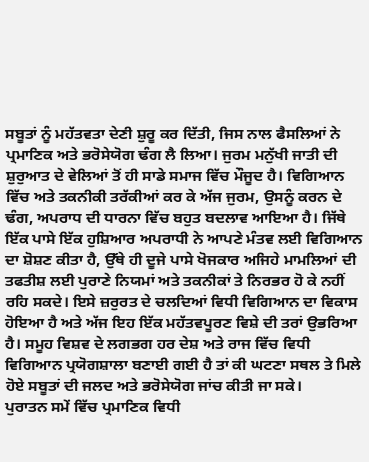ਸਬੂਤਾਂ ਨੂੰ ਮਹੱਤਵਤਾ ਦੇਣੀ ਸ਼ੁਰੂ ਕਰ ਦਿੱਤੀ, ਜਿਸ ਨਾਲ ਫੈਸਲਿਆਂ ਨੇ ਪ੍ਰਮਾਣਿਕ ਅਤੇ ਭਰੋਸੇਯੋਗ ਢੰਗ ਲੈ ਲਿਆ। ਜੁਰਮ ਮਨੁੱਖੀ ਜਾਤੀ ਦੀ ਸ਼ੁਰੁਆਤ ਦੇ ਵੇਲਿਆਂ ਤੋਂ ਹੀ ਸਾਡੇ ਸਮਾਜ ਵਿੱਚ ਮੌਜੂਦ ਹੈ। ਵਿਗਿਆਨ ਵਿੱਚ ਅਤੇ ਤਕਨੀਕੀ ਤਰੱਕੀਆਂ ਕਰ ਕੇ ਅੱਜ ਜੁਰਮ, ਉਸਨੂੰ ਕਰਨ ਦੇ ਢੰਗ, ਅਪਰਾਧ ਦੀ ਧਾਰਨਾ ਵਿੱਚ ਬਹੁਤ ਬਦਲਾਵ ਆਇਆ ਹੈ। ਜਿੱਥੇ ਇੱਕ ਪਾਸੇ ਇੱਕ ਹੁਸ਼ਿਆਰ ਅਪਰਾਧੀ ਨੇ ਆਪਣੇ ਮੰਤਵ ਲਈ ਵਿਗਿਆਨ ਦਾ ਸ਼ੋਸ਼ਣ ਕੀਤਾ ਹੈ, ਉੱਥੇ ਹੀ ਦੂਜੇ ਪਾਸੇ ਖੋਜਕਾਰ ਅਜਿਹੇ ਮਾਮਲਿਆਂ ਦੀ ਤਫਤੀਸ਼ ਲਈ ਪੁਰਾਣੇ ਨਿਯਮਾਂ ਅਤੇ ਤਕਨੀਕਾਂ ਤੇ ਨਿਰਭਰ ਹੋ ਕੇ ਨਹੀਂ ਰਹਿ ਸਕਦੇ। ਇਸੇ ਜ਼ਰੁਰਤ ਦੇ ਚਲਦਿਆਂ ਵਿਧੀ ਵਿਗਿਆਨ ਦਾ ਵਿਕਾਸ ਹੋਇਆ ਹੈ ਅਤੇ ਅੱਜ ਇਹ ਇੱਕ ਮਹੱਤਵਪੂਰਣ ਵਿਸ਼ੇ ਦੀ ਤਰਾਂ ਉਭਰਿਆ ਹੈ। ਸਮੂਹ ਵਿਸ਼ਵ ਦੇ ਲਗਭਗ ਹਰ ਦੇਸ਼ ਅਤੇ ਰਾਜ ਵਿੱਚ ਵਿਧੀ ਵਿਗਿਆਨ ਪ੍ਰਯੋਗਸ਼ਾਲਾ ਬਣਾਈ ਗਈ ਹੈ ਤਾਂ ਕੀ ਘਟਣਾ ਸਥਲ ਤੇ ਮਿਲੇ ਹੋਏ ਸਬੂਤਾਂ ਦੀ ਜਲਦ ਅਤੇ ਭਰੋਸੇਯੋਗ ਜਾਂਚ ਕੀਤੀ ਜਾ ਸਕੇ।
ਪੁਰਾਤਨ ਸਮੇਂ ਵਿੱਚ ਪ੍ਰਮਾਣਿਕ ਵਿਧੀ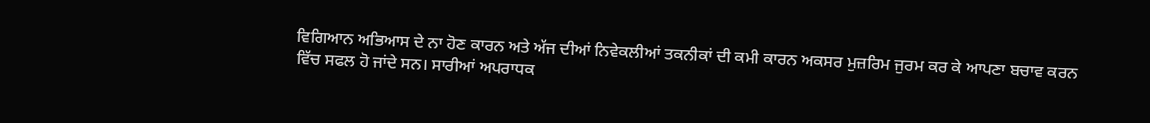ਵਿਗਿਆਨ ਅਭਿਆਸ ਦੇ ਨਾ ਹੋਣ ਕਾਰਨ ਅਤੇ ਅੱਜ ਦੀਆਂ ਨਿਵੇਕਲੀਆਂ ਤਕਨੀਕਾਂ ਦੀ ਕਮੀ ਕਾਰਨ ਅਕਸਰ ਮੁਜ਼ਰਿਮ ਜੁਰਮ ਕਰ ਕੇ ਆਪਣਾ ਬਚਾਵ ਕਰਨ ਵਿੱਚ ਸਫਲ ਹੋ ਜਾਂਦੇ ਸਨ। ਸਾਰੀਆਂ ਅਪਰਾਧਕ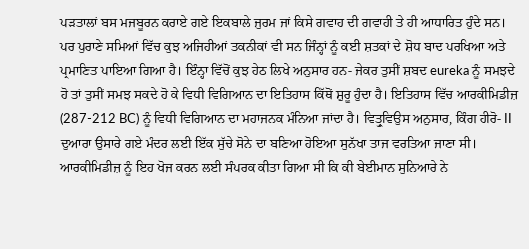ਪੜਤਾਲਾਂ ਬਸ ਮਜਬੂਰਨ ਕਰਾਏ ਗਏ ਇਕਬਾਲੇ ਜੁਰਮ ਜਾਂ ਕਿਸੇ ਗਵਾਹ ਦੀ ਗਵਾਹੀ ਤੇ ਹੀ ਆਧਾਰਿਤ ਹੁੰਦੇ ਸਨ। ਪਰ ਪੁਰਾਣੇ ਸਮਿਆਂ ਵਿੱਚ ਕੁਝ ਅਜਿਹੀਆਂ ਤਕਨੀਕਾਂ ਵੀ ਸਨ ਜਿੰਨ੍ਹਾਂ ਨੂੰ ਕਈ ਸ਼ਤਕਾਂ ਦੇ ਸ਼ੋਧ ਬਾਦ ਪਰਖਿਆ ਅਤੇ ਪ੍ਰਮਾਣਿਤ ਪਾਇਆ ਗਿਆ ਹੈ। ਇੰਨ੍ਹਾ ਵਿੱਚੋਂ ਕੁਝ ਹੇਠ ਲਿਖੇ ਅਨੁਸਾਰ ਹਨ- ਜੇਕਰ ਤੁਸੀਂ ਸ਼ਬਦ eureka ਨੂੰ ਸਮਝਦੇ ਹੋ ਤਾਂ ਤੁਸੀਂ ਸਮਝ ਸਕਦੇ ਹੋ ਕੇ ਵਿਧੀ ਵਿਗਿਆਨ ਦਾ ਇਤਿਹਾਸ ਕਿੱਥੋਂ ਸ਼ੁਰੂ ਹੁੰਦਾ ਹੈ। ਇਤਿਹਾਸ ਵਿੱਚ ਆਰਕੀਮਿਡੀਜ਼ (287-212 BC) ਨੂੰ ਵਿਧੀ ਵਿਗਿਆਨ ਦਾ ਮਹਾਜਨਕ ਮੰਨਿਆ ਜਾਂਦਾ ਹੈ। ਵਿਤ੍ਰੁਵਿਉਸ ਅਨੁਸਾਰ, ਕਿੰਗ ਹੀਰੋ- II ਦੁਆਰਾ ਉਸਾਰੇ ਗਏ ਮੰਦਰ ਲਈ ਇੱਕ ਸੁੱਚੇ ਸੋਨੇ ਦਾ ਬਣਿਆ ਹੋਇਆ ਸੁਨੱਖਾ ਤਾਜ ਵਰਤਿਆ ਜਾਣਾ ਸੀ। ਆਰਕੀਮਿਡੀਜ਼ ਨੂੰ ਇਹ ਖੋਜ ਕਰਨ ਲਈ ਸੰਪਰਕ ਕੀਤਾ ਗਿਆ ਸੀ ਕਿ ਕੀ ਬੇਈਮਾਨ ਸੁਨਿਆਰੇ ਨੇ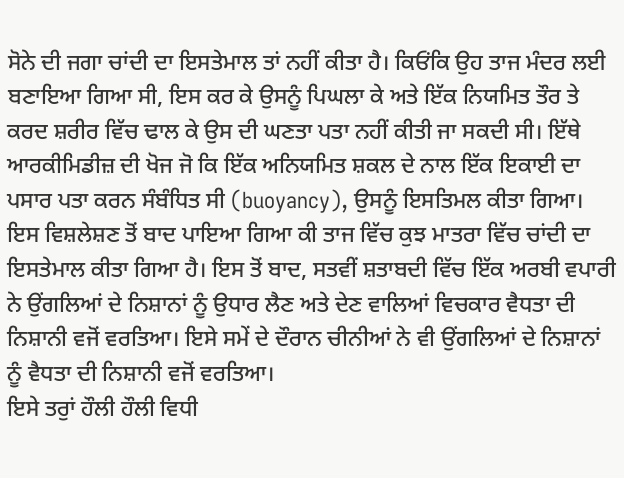ਸੋਨੇ ਦੀ ਜਗਾ ਚਾਂਦੀ ਦਾ ਇਸਤੇਮਾਲ ਤਾਂ ਨਹੀਂ ਕੀਤਾ ਹੈ। ਕਿਓਂਕਿ ਉਹ ਤਾਜ ਮੰਦਰ ਲਈ ਬਣਾਇਆ ਗਿਆ ਸੀ, ਇਸ ਕਰ ਕੇ ਉਸਨੂੰ ਪਿਘਲਾ ਕੇ ਅਤੇ ਇੱਕ ਨਿਯਮਿਤ ਤੌਰ ਤੇ ਕਰਦ ਸ਼ਰੀਰ ਵਿੱਚ ਢਾਲ ਕੇ ਉਸ ਦੀ ਘਣਤਾ ਪਤਾ ਨਹੀਂ ਕੀਤੀ ਜਾ ਸਕਦੀ ਸੀ। ਇੱਥੇ ਆਰਕੀਮਿਡੀਜ਼ ਦੀ ਖੋਜ ਜੋ ਕਿ ਇੱਕ ਅਨਿਯਮਿਤ ਸ਼ਕਲ ਦੇ ਨਾਲ ਇੱਕ ਇਕਾਈ ਦਾ ਪਸਾਰ ਪਤਾ ਕਰਨ ਸੰਬੰਧਿਤ ਸੀ (buoyancy), ਉਸਨੂੰ ਇਸਤਿਮਲ ਕੀਤਾ ਗਿਆ। ਇਸ ਵਿਸ਼ਲੇਸ਼ਣ ਤੋਂ ਬਾਦ ਪਾਇਆ ਗਿਆ ਕੀ ਤਾਜ ਵਿੱਚ ਕੁਝ ਮਾਤਰਾ ਵਿੱਚ ਚਾਂਦੀ ਦਾ ਇਸਤੇਮਾਲ ਕੀਤਾ ਗਿਆ ਹੈ। ਇਸ ਤੋਂ ਬਾਦ, ਸਤਵੀਂ ਸ਼ਤਾਬਦੀ ਵਿੱਚ ਇੱਕ ਅਰਬੀ ਵਪਾਰੀ ਨੇ ਉਂਗਲਿਆਂ ਦੇ ਨਿਸ਼ਾਨਾਂ ਨੂੰ ਉਧਾਰ ਲੈਣ ਅਤੇ ਦੇਣ ਵਾਲਿਆਂ ਵਿਚਕਾਰ ਵੈਧਤਾ ਦੀ ਨਿਸ਼ਾਨੀ ਵਜੋਂ ਵਰਤਿਆ। ਇਸੇ ਸਮੇਂ ਦੇ ਦੌਰਾਨ ਚੀਨੀਆਂ ਨੇ ਵੀ ਉਂਗਲਿਆਂ ਦੇ ਨਿਸ਼ਾਨਾਂ ਨੂੰ ਵੈਧਤਾ ਦੀ ਨਿਸ਼ਾਨੀ ਵਜੋਂ ਵਰਤਿਆ।
ਇਸੇ ਤਰੁਾਂ ਹੌਲੀ ਹੌਲੀ ਵਿਧੀ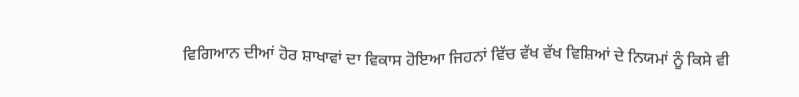ਵਿਗਿਆਨ ਦੀਆਂ ਹੋਰ ਸ਼ਾਖਾਵਾਂ ਦਾ ਵਿਕਾਸ ਹੋਇਆ ਜਿਹਨਾਂ ਵਿੱਚ ਵੱਖ ਵੱਖ ਵਿਸ਼ਿਆਂ ਦੇ ਨਿਯਮਾਂ ਨੂੰ ਕਿਸੇ ਵੀ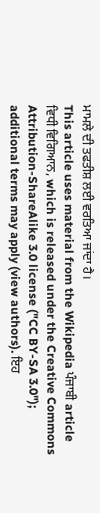ਮਾਮਲੇ ਦੀ ਤਫਤੀਸ਼ ਲਈ ਵਰਤਿਆ ਜਾਂਦਾ ਹੈ।
This article uses material from the Wikipedia ਪੰਜਾਬੀ article ਵਿਧੀ ਵਿਗਿਆਨ, which is released under the Creative Commons Attribution-ShareAlike 3.0 license ("CC BY-SA 3.0"); additional terms may apply (view authors). ਇਹ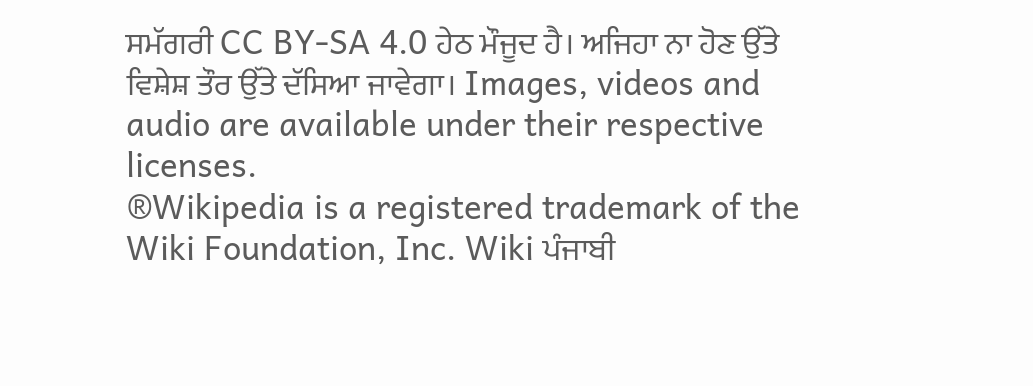ਸਮੱਗਰੀ CC BY-SA 4.0 ਹੇਠ ਮੌਜੂਦ ਹੈ। ਅਜਿਹਾ ਨਾ ਹੋਣ ਉੱਤੇ ਵਿਸ਼ੇਸ਼ ਤੌਰ ਉੱਤੇ ਦੱਸਿਆ ਜਾਵੇਗਾ। Images, videos and audio are available under their respective licenses.
®Wikipedia is a registered trademark of the Wiki Foundation, Inc. Wiki ਪੰਜਾਬੀ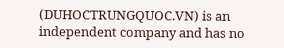(DUHOCTRUNGQUOC.VN) is an independent company and has no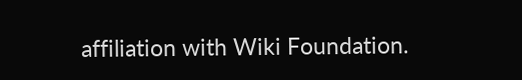affiliation with Wiki Foundation.